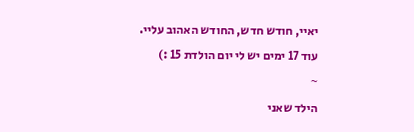יאיי, חודש חדש, החודש האהוב עליי. עוד 17 ימים יש לי יום הולדת 15 :)
~
הילד שאני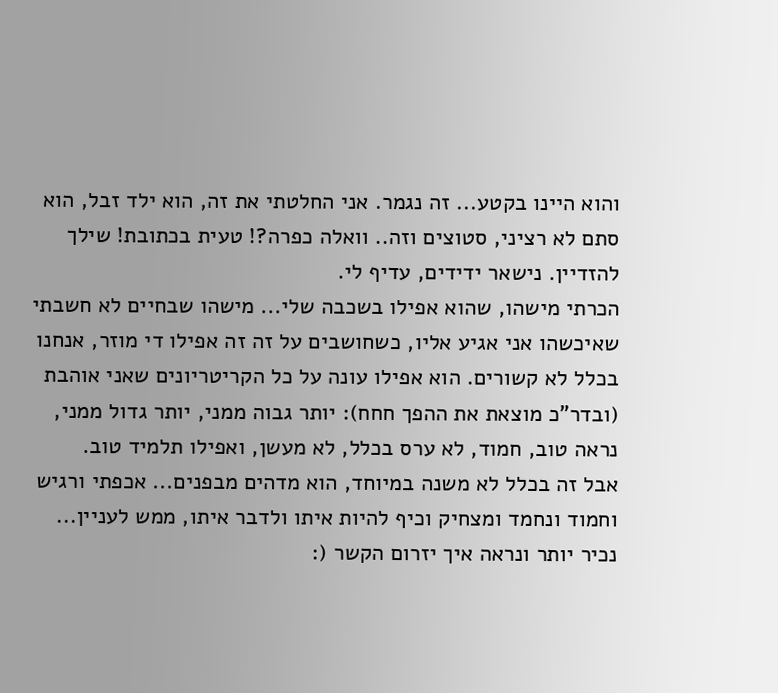והוא היינו בקטע... זה נגמר. אני החלטתי את זה, הוא ילד זבל, הוא סתם לא רציני, סטוצים וזה.. וואלה כפרה?! טעית בכתובת! שילך להזדיין. נישאר ידידים, עדיף לי.
הכרתי מישהו, שהוא אפילו בשכבה שלי... מישהו שבחיים לא חשבתי שאיכשהו אני אגיע אליו, כשחושבים על זה זה אפילו די מוזר, אנחנו בכלל לא קשורים. הוא אפילו עונה על כל הקריטריונים שאני אוהבת (ובדר"כ מוצאת את ההפך חחח): יותר גבוה ממני, יותר גדול ממני, נראה טוב, חמוד, לא ערס בכלל, לא מעשן, ואפילו תלמיד טוב.
אבל זה בכלל לא משנה במיוחד, הוא מדהים מבפנים... אכפתי ורגיש וחמוד ונחמד ומצחיק וכיף להיות איתו ולדבר איתו, ממש לעניין... נכיר יותר ונראה איך יזרום הקשר (: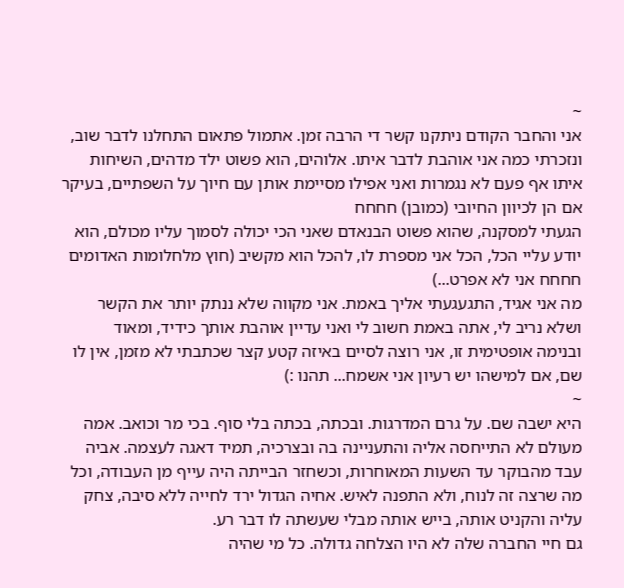~
אני והחבר הקודם ניתקנו קשר די הרבה זמן. אתמול פתאום התחלנו לדבר שוב, ונזכרתי כמה אני אוהבת לדבר איתו. אלוהים, הוא פשוט ילד מדהים, השיחות איתו אף פעם לא נגמרות ואני אפילו מסיימת אותן עם חיוך על השפתיים, בעיקר אם הן לכיוון החיובי (כמובן) חחחח
הגעתי למסקנה, שהוא פשוט הבנאדם שאני הכי יכולה לסמוך עליו מכולם, הוא יודע עליי הכל, הכל אני מספרת לו, להכל הוא מקשיב (חוץ מלחלומות האדומים חחחח אני לא אפרט...)
מה אני אגיד, התגעגעתי אליך באמת. אני מקווה שלא ננתק יותר את הקשר ושלא נריב לי, אתה באמת חשוב לי ואני עדיין אוהבת אותך כידיד, ומאוד
ובנימה אופטימית זו, אני רוצה לסיים באיזה קטע קצר שכתבתי לא מזמן, אין לו שם, אם למישהו יש רעיון אני אשמח... תהנו :)
~
היא ישבה שם. על גרם המדרגות. ובכתה, בכתה בלי סוף. בכי מר וכואב. אמה מעולם לא התייחסה אליה והתעניינה בה ובצרכיה, תמיד דאגה לעצמה. אביה עבד מהבוקר עד השעות המאוחרות, וכשחזר הבייתה היה עייף מן העבודה, וכל מה שרצה זה לנוח, ולא התפנה לאיש. אחיה הגדול ירד לחייה ללא סיבה, צחק עליה והקניט אותה, בייש אותה מבלי שעשתה לו דבר רע.
גם חיי החברה שלה לא היו הצלחה גדולה. כל מי שהיה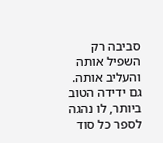סביבה רק השפיל אותה והעליב אותה. גם ידידה הטוב ביותר, לו נהגה לספר כל סוד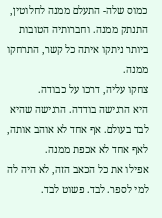כמוס שלה- התעלם ממנה לחלוטין, התנתק ממנה. וחברותיה הטובות ביותר ניתקו איתה כל קשר, התרחקו ממנה.
צחקו עליה, דרכו על כבודה.
היא הרגישה בודדה. הרגישה שהיא לבד בעולם. אף אחד לא אוהב אותה, לאף אחד לא אכפת ממנה.
אפילו את כל הכאב הזה, לא היה לה למי לספר. לבד. פשוט לבד.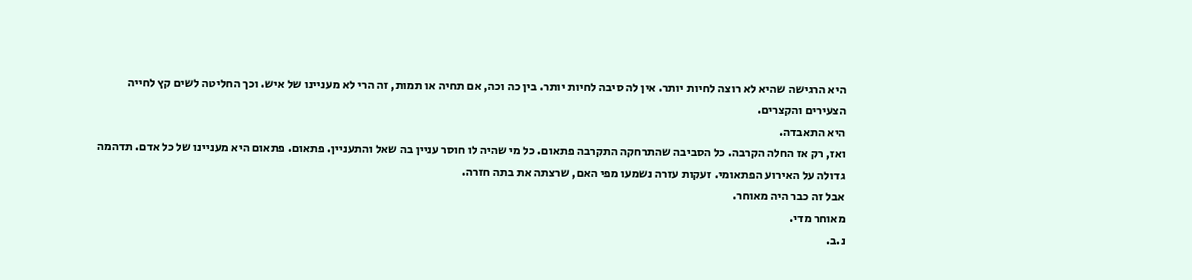היא הרגישה שהיא לא רוצה לחיות יותר. אין לה סיבה לחיות יותר. בין כה וכה, אם תחיה או תמות, זה הרי לא מעניינו של איש. וכך החליטה לשים קץ לחייה הצעירים והקצרים.
היא התאבדה.
ואז, רק אז החלה הקרבה. כל הסביבה שהתרחקה התקרבה פתאום. כל מי שהיה לו חוסר עניין בה שאל והתעניין. פתאום. פתאום היא מעניינו של כל אדם. תדהמה גדולה על האירוע הפתאומי. זעקות עזרה נשמעו מפי האם, שרצתה את בתה חזרה.
אבל זה כבר היה מאוחר.
מאוחר מדי.
נ.ב.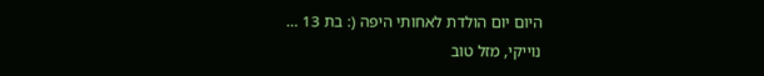היום יום הולדת לאחותי היפה (: בת 13 ...
נוייקי, מזל טוב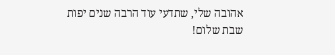אהובה שלי, שתדעי עוד הרבה שנים יפות
שבת שלום!